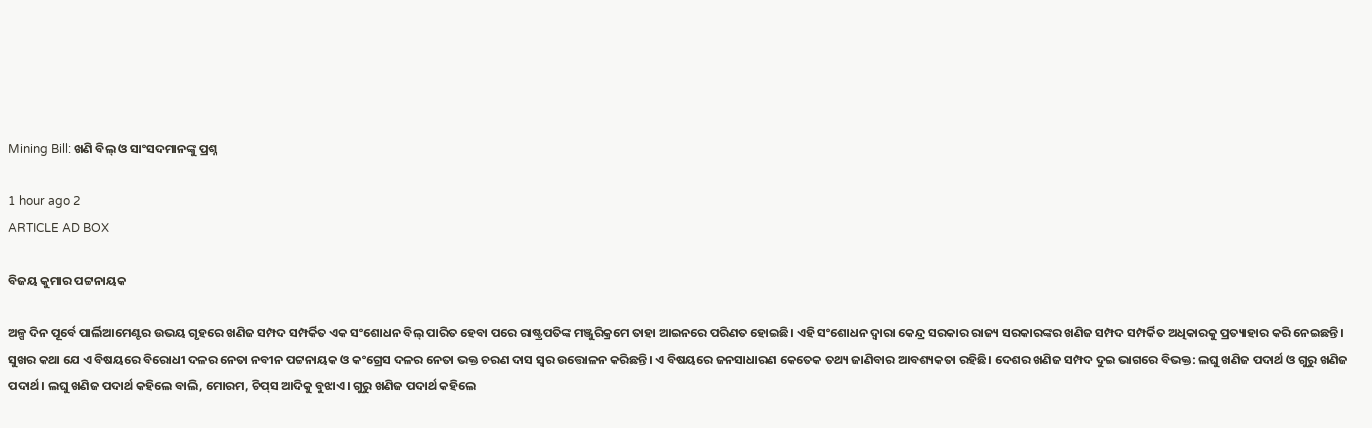Mining Bill: ଖଣି ବିଲ୍‌ ଓ ସାଂସଦମାନଙ୍କୁ ପ୍ରଶ୍ନ

1 hour ago 2
ARTICLE AD BOX

ବିଜୟ କୁମାର ପଟ୍ଟନାୟକ

ଅଳ୍ପ ଦିନ ପୂର୍ବେ ପାର୍ଲିଆମେଣ୍ଟର ଉଭୟ ଗୃହରେ ଖଣିଜ ସମ୍ପଦ ସମ୍ପର୍କିତ ଏକ ସଂଶୋଧନ ବିଲ୍‌ ପାରିତ ହେବା ପରେ ରାଷ୍ଟ୍ରପତିଙ୍କ ମଞ୍ଜୁରିକ୍ରମେ ତାହା ଆଇନରେ ପରିଣତ ହୋଇଛି। ଏହି ସଂଶୋଧନ ଦ୍ବାରା କେନ୍ଦ୍ର ସରକାର ରାଜ୍ୟ ସରକାରଙ୍କର ଖଣିଜ ସମ୍ପଦ ସମ୍ପର୍କିତ ଅଧିକାରକୁ ପ୍ରତ୍ୟାହାର କରି ନେଇଛନ୍ତି। ସୁଖର କଥା ଯେ ଏ ବିଷୟରେ ବିରୋଧୀ ଦଳର ନେତା ନବୀନ ପଟ୍ଟନାୟକ ଓ କଂଗ୍ରେସ ଦଳର ନେତା ଭକ୍ତ ଚରଣ ଦାସ ସ୍ବର ଉତ୍ତୋଳନ କରିଛନ୍ତି। ଏ ବିଷୟରେ ଜନସାଧାରଣ କେତେକ ତଥ୍ୟ ଜାଣିବାର ଆବଶ୍ୟକତା ରହିଛି। ଦେଶର ଖଣିଜ ସମ୍ପଦ ଦୁଇ ଭାଗରେ ବିଭକ୍ତ: ଲଘୁ ଖଣିଜ ପଦାର୍ଥ ଓ ଗୁରୁ ଖଣିଜ ପଦାର୍ଥ। ଲଘୁ ଖଣିଜ ପଦାର୍ଥ କହିଲେ ବାଲି, ମୋରମ, ଚିପ୍‌ସ ଆଦିକୁ ବୁଝାଏ। ଗୁରୁ ଖଣିଜ ପଦାର୍ଥ କହିଲେ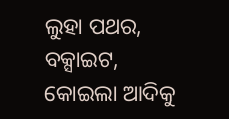ଲୁହା ପଥର, ବକ୍ସାଇଟ, କୋଇଲା ଆଦିକୁ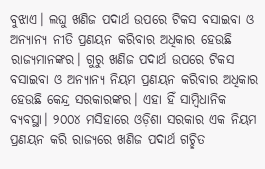ବୁଝାଏ। ଲଘୁ ଖଣିଜ ପଦାର୍ଥ ଉପରେ ଟିକସ ବସାଇବା ଓ ଅନ୍ୟାନ୍ୟ ନୀତି ପ୍ରଣୟନ କରିବାର ଅଧିକାର ହେଉଛି ରାଜ୍ୟମାନଙ୍କର। ଗୁରୁ ଖଣିଜ ପଦାର୍ଥ ଉପରେ ଟିକସ ବସାଇବା ଓ ଅନ୍ୟାନ୍ୟ ନିୟମ ପ୍ରଣୟନ କରିବାର ଅଧିକାର ହେଉଛି କେନ୍ଦ୍ର ସରକାରଙ୍କର। ଏହା ହିଁ ସାମ୍ବିଧାନିକ ବ୍ୟବସ୍ଥା। ୨୦୦୪ ମସିହାରେ ଓଡ଼ିଶା ସରକାର ଏକ ନିୟମ ପ୍ରଣୟନ କରି ରାଜ୍ୟରେ ଖଣିଜ ପଦାର୍ଥ ଗଚ୍ଛିତ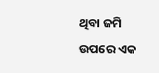ଥିବା ଜମି ଉପରେ ଏକ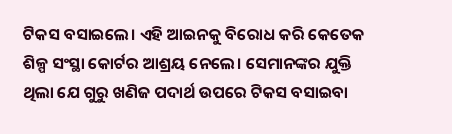ଟିକସ ବସାଇଲେ। ଏହି ଆଇନକୁ ବିରୋଧ କରି କେତେକ ଶିଳ୍ପ ସଂସ୍ଥା କୋର୍ଟର ଆଶ୍ରୟ ନେଲେ। ସେମାନଙ୍କର ଯୁକ୍ତି ଥିଲା ଯେ ଗୁରୁ ଖଣିଜ ପଦାର୍ଥ ଉପରେ ଟିକସ ବସାଇବା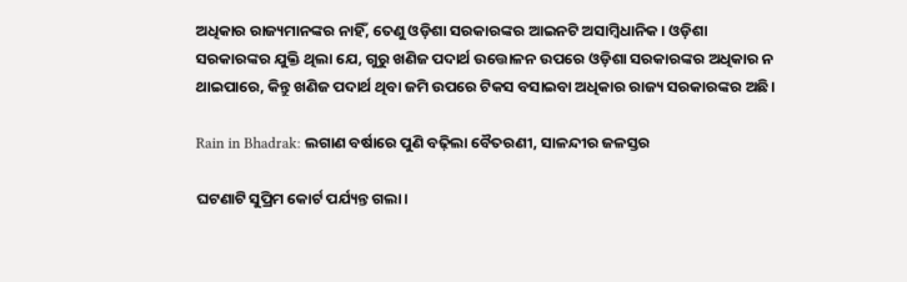ଅଧିକାର ରାଜ୍ୟମାନଙ୍କର ନାହିଁ, ତେଣୁ ଓଡ଼ିଶା ସରକାରଙ୍କର ଆଇନଟି ଅସାମ୍ବିଧାନିକ। ଓଡ଼ିଶା ସରକାରଙ୍କର ଯୁକ୍ତି ଥିଲା ଯେ, ଗୁରୁ ଖଣିଜ ପଦାର୍ଥ ଉତ୍ତୋଳନ ଉପରେ ଓଡ଼ିଶା ସରକାରଙ୍କର ଅଧିକାର ନ ଥାଇପାରେ, କିନ୍ତୁ ଖଣିଜ ପଦାର୍ଥ ଥିବା ଜମି ଉପରେ ଟିକସ ବସାଇବା ଅଧିକାର ରାଜ୍ୟ ସରକାରଙ୍କର ଅଛି।

Rain in Bhadrak: ଲଗାଣ ବର୍ଷାରେ ପୁଣି ବଢ଼ିଲା ବୈତରଣୀ, ସାଳନ୍ଦୀର ଜଳସ୍ତର

ଘଟଣାଟି ସୁପ୍ରିମ କୋର୍ଟ ପର୍ଯ୍ୟନ୍ତ ଗଲା।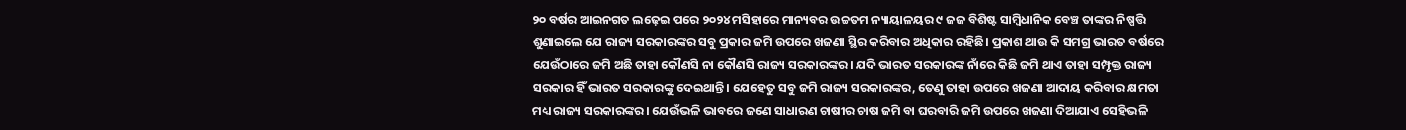୨୦ ବର୍ଷର ଆଇନଗତ ଲଢ଼େଇ ପରେ ୨୦୨୪ ମସିହାରେ ମାନ୍ୟବର ଉଚ୍ଚତମ ନ୍ୟାୟାଳୟର ୯ ଜଜ ବିଶିଷ୍ଟ ସାମ୍ବିଧାନିକ ବେଞ୍ଚ ତାଙ୍କର ନିଷ୍ପତ୍ତି ଶୁଣାଇଲେ ଯେ ରାଜ୍ୟ ସରକାରଙ୍କର ସବୁ ପ୍ରକାର ଜମି ଉପରେ ଖଜଣା ସ୍ଥିର କରିବାର ଅଧିକାର ରହିଛି। ପ୍ରକାଶ ଥାଉ କି ସମଗ୍ର ଭାରତ ବର୍ଷରେ ଯେଉଁଠାରେ ଜମି ଅଛି ତାହା କୌଣସି ନା କୌଣସି ରାଜ୍ୟ ସରକାରଙ୍କର। ଯଦି ଭାରତ ସରକାରଙ୍କ ନାଁରେ କିଛି ଜମି ଥାଏ ତାହା ସମ୍ପୃକ୍ତ ରାଜ୍ୟ ସରକାର ହିଁ ଭାରତ ସରକାରଙ୍କୁ ଦେଇଥାନ୍ତି। ଯେହେତୁ ସବୁ ଜମି ରାଜ୍ୟ ସରକାରଙ୍କର, ତେଣୁ ତାହା ଉପରେ ଖଜଣା ଆଦାୟ କରିବାର କ୍ଷମତା ମଧ୍ୟ ରାଜ୍ୟ ସରକାରଙ୍କର। ଯେଉଁଭଳି ଭାବରେ ଜଣେ ସାଧାରଣ ଚାଷୀର ଚାଷ ଜମି ବା ଘରବାରି ଜମି ଉପରେ ଖଜଣା ଦିଆଯାଏ ସେହିଭଳି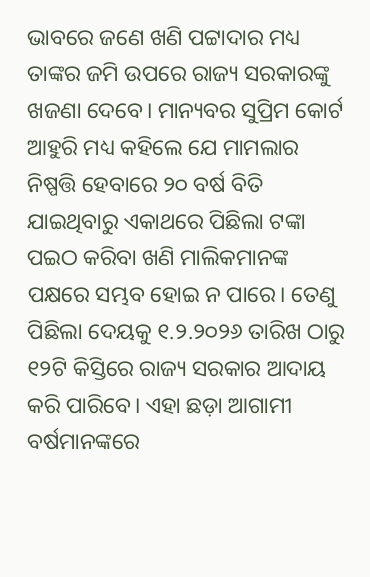ଭାବରେ ଜଣେ ଖଣି ପଟ୍ଟାଦାର ମଧ୍ୟ ତାଙ୍କର ଜମି ଉପରେ ରାଜ୍ୟ ସରକାରଙ୍କୁ ଖଜଣା ଦେବେ। ମାନ୍ୟବର ସୁପ୍ରିମ କୋର୍ଟ ଆହୁରି ମଧ୍ୟ କହିଲେ ଯେ ମାମଲାର ନିଷ୍ପତ୍ତି ହେବାରେ ୨୦ ବର୍ଷ ବିତି ଯାଇଥିବାରୁ ଏକାଥରେ ପିଛିଲା ଟଙ୍କା ପଇଠ କରିବା ଖଣି ମାଲିକମାନଙ୍କ ପକ୍ଷରେ ସମ୍ଭବ ହୋଇ ନ ପାରେ। ତେଣୁ ପିଛିଲା ଦେୟକୁ ୧.୨.୨୦୨୬ ତାରିଖ ଠାରୁ ୧୨ଟି କିସ୍ତିରେ ରାଜ୍ୟ ସରକାର ଆଦାୟ କରି ପାରିବେ। ଏହା ଛଡ଼ା ଆଗାମୀ ବର୍ଷମାନଙ୍କରେ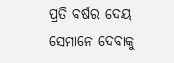ପ୍ରତି ବର୍ଷର ଦେୟ ସେମାନେ ଦେବାକୁ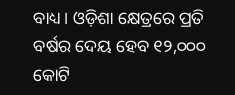ବାଧ୍ୟ। ଓଡ଼ିଶା କ୍ଷେତ୍ରରେ ପ୍ରତି ବର୍ଷର ଦେୟ ହେବ ୧୨,୦୦୦ କୋଟି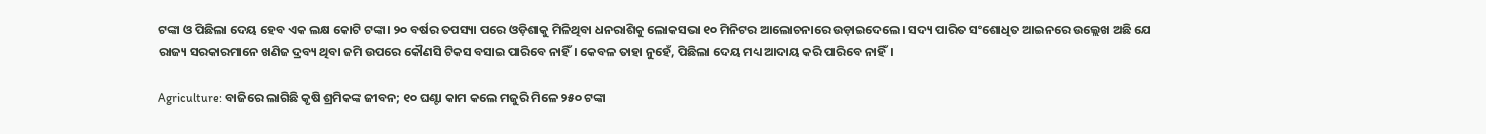ଟଙ୍କା ଓ ପିଛିଲା ଦେୟ ହେବ ଏକ ଲକ୍ଷ କୋଟି ଟଙ୍କା। ୨୦ ବର୍ଷର ତପସ୍ୟା ପରେ ଓଡ଼ିଶାକୁ ମିଳିଥିବା ଧନରାଶିକୁ ଲୋକସଭା ୧୦ ମିନିଟର ଆଲୋଚନାରେ ଉଡ଼ାଇଦେଲେ। ସଦ୍ୟ ପାରିତ ସଂଶୋଧିତ ଆଇନରେ ଉଲ୍ଲେଖ ଅଛି ଯେ ରାଜ୍ୟ ସରକାରମାନେ ଖଣିଜ ଦ୍ରବ୍ୟ ଥିବା ଜମି ଉପରେ କୌଣସି ଟିକସ ବସାଇ ପାରିବେ ନାହିଁ। କେବଳ ତାହା ନୁହେଁ, ପିଛିଲା ଦେୟ ମଧ୍ୟ ଆଦାୟ କରି ପାରିବେ ନାହିଁ।

Agriculture: ବାଜିରେ ଲାଗିଛି କୃଷି ଶ୍ରମିକଙ୍କ ଜୀବନ; ୧୦ ଘଣ୍ଟା କାମ କଲେ ମଜୁରି ମିଳେ ୨୫୦ ଟଙ୍କା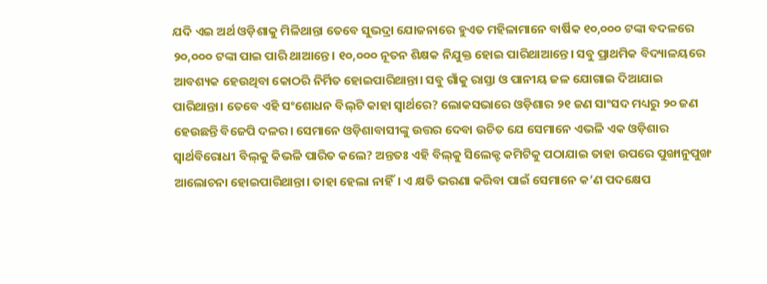ଯଦି ଏଇ ଅର୍ଥ ଓଡ଼ିଶାକୁ ମିଳିଥାନ୍ତା ତେବେ ସୁଭଦ୍ରା ଯୋଜନାରେ ହୁଏତ ମହିଳାମାନେ ବାର୍ଷିକ ୧୦,୦୦୦ ଟଙ୍କା ବଦଳରେ ୨୦,୦୦୦ ଟଙ୍କା ପାଇ ପାରି ଥାଆନ୍ତେ। ୧୦,୦୦୦ ନୂତନ ଶିକ୍ଷକ ନିଯୁକ୍ତ ହୋଇ ପାରିଥାଆନ୍ତେ। ସବୁ ପ୍ରାଥମିକ ବିଦ୍ୟାଳୟରେ ଆବଶ୍ୟକ ହେଉଥିବା କୋଠରି ନିର୍ମିତ ହୋଇପାରିଥାନ୍ତା। ସବୁ ଗାଁକୁ ରାସ୍ତା ଓ ପାନୀୟ ଜଳ ଯୋଗାଇ ଦିଆଯାଇ ପାରିଥାନ୍ତା। ତେବେ ଏହି ସଂଶୋଧନ ବିଲ୍‌ଟି କାହା ସ୍ବାର୍ଥରେ? ଲୋକସଭାରେ ଓଡ଼ିଶାର ୨୧ ଜଣ ସାଂସଦ ମଧ୍ୟରୁ ୨୦ ଜଣ ହେଉଛନ୍ତି ବିଜେପି ଦଳର। ସେମାନେ ଓଡ଼ିଶାବାସୀଙ୍କୁ ଉତ୍ତର ଦେବା ଉଚିତ ଯେ ସେମାନେ ଏଭଳି ଏକ ଓଡ଼ିଶାର ସ୍ବାର୍ଥବିରୋଧୀ ବିଲ୍‌କୁ କିଭଳି ପାରିତ କଲେ? ଅନ୍ତତଃ ଏହି ବିଲ୍‌କୁ ସିଲେକ୍ଟ କମିଟିକୁ ପଠାଯାଇ ତାହା ଉପରେ ପୁଙ୍ଖାନୁପୁଙ୍ଖ ଆଲୋଚନା ହୋଇପାରିଥାନ୍ତା। ତାହା ହେଲା ନାହିଁ। ଏ କ୍ଷତି ଭରଣା କରିବା ପାଇଁ ସେମାନେ କ’ଣ ପଦକ୍ଷେପ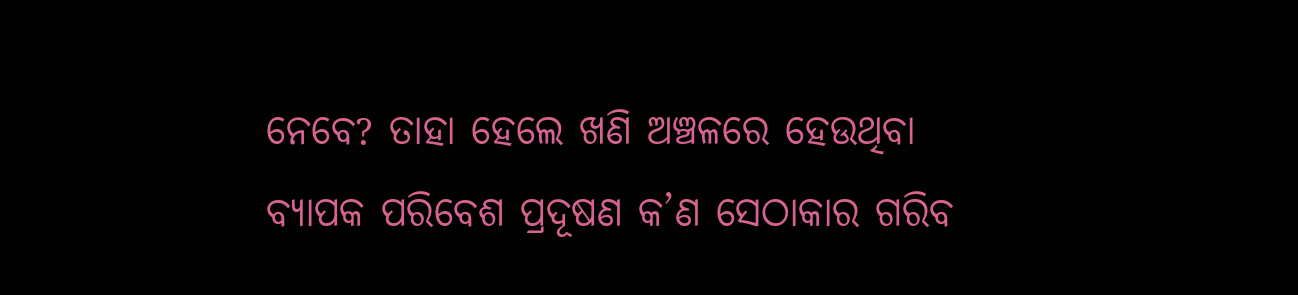ନେବେ? ତାହା ହେଲେ ଖଣି ଅଞ୍ଚଳରେ ହେଉଥିବା ବ୍ୟାପକ ପରିବେଶ ପ୍ରଦୂଷଣ କ’ଣ ସେଠାକାର ଗରିବ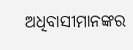ଅଧିବାସୀମାନଙ୍କର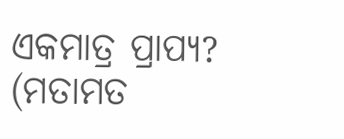ଏକମାତ୍ର ପ୍ରାପ୍ୟ?
(ମତାମତ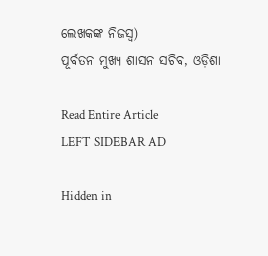ଲେଖକଙ୍କ ନିଜସ୍ବ)
ପୂର୍ବତନ ମୁଖ୍ୟ ଶାସନ ସଚିବ, ଓଡ଼ିଶା

Read Entire Article
LEFT SIDEBAR AD

Hidden in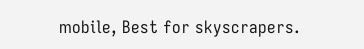mobile, Best for skyscrapers.